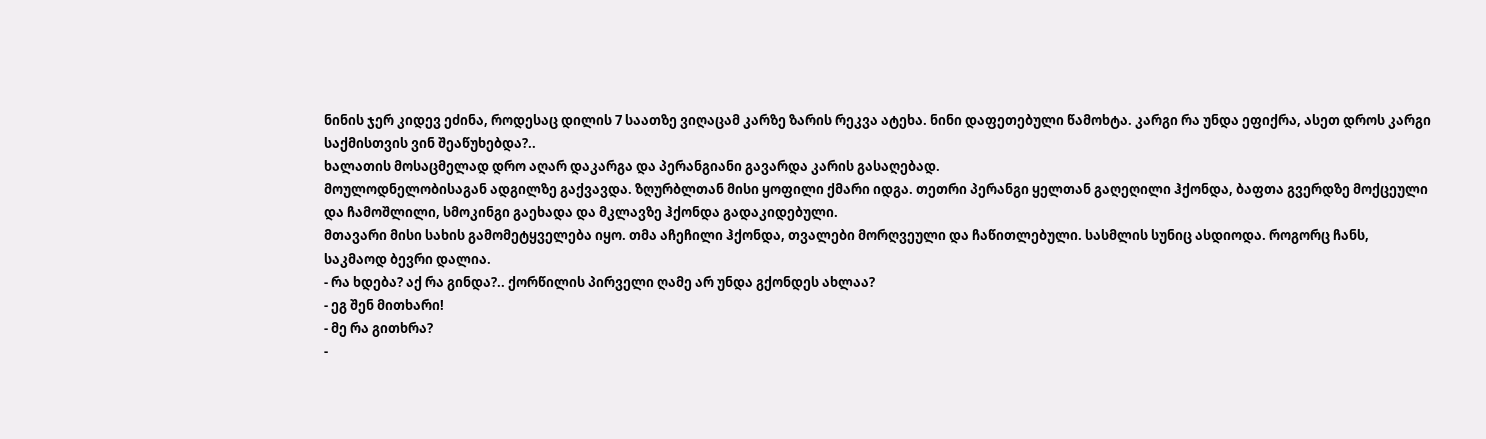ნინის ჯერ კიდევ ეძინა, როდესაც დილის 7 საათზე ვიღაცამ კარზე ზარის რეკვა ატეხა. ნინი დაფეთებული წამოხტა. კარგი რა უნდა ეფიქრა, ასეთ დროს კარგი საქმისთვის ვინ შეაწუხებდა?..
ხალათის მოსაცმელად დრო აღარ დაკარგა და პერანგიანი გავარდა კარის გასაღებად.
მოულოდნელობისაგან ადგილზე გაქვავდა. ზღურბლთან მისი ყოფილი ქმარი იდგა. თეთრი პერანგი ყელთან გაღეღილი ჰქონდა, ბაფთა გვერდზე მოქცეული და ჩამოშლილი, სმოკინგი გაეხადა და მკლავზე ჰქონდა გადაკიდებული.
მთავარი მისი სახის გამომეტყველება იყო. თმა აჩეჩილი ჰქონდა, თვალები მორღვეული და ჩაწითლებული. სასმლის სუნიც ასდიოდა. როგორც ჩანს, საკმაოდ ბევრი დალია.
- რა ხდება? აქ რა გინდა?.. ქორწილის პირველი ღამე არ უნდა გქონდეს ახლაა?
- ეგ შენ მითხარი!
- მე რა გითხრა?
-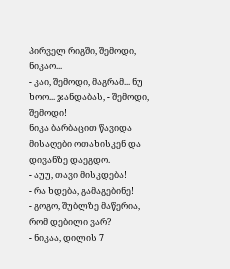პირველ რიგში, შემოდი, ნიკაო...
- კაი, შემოდი, მაგრამ... ნუ ხოო... ჯანდაბას, - შემოდი, შემოდი!
ნიკა ბარბაცით წავიდა მისაღები ოთახისკენ და დივანზე დაეგდო.
- აუუ, თავი მისკდება!
- რა ხდება, გამაგებინე!
- გოგო, შუბლზე მაწერია, რომ დებილი ვარ?
- ნიკაა, დილის 7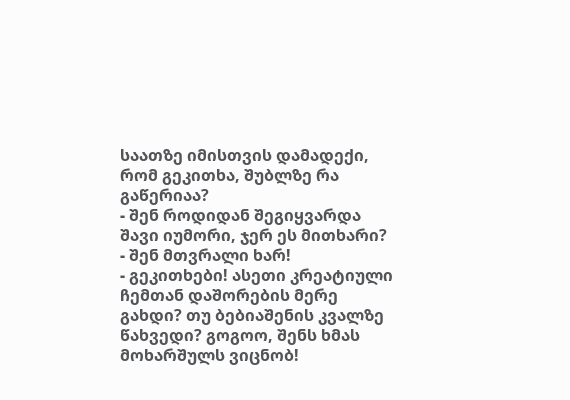საათზე იმისთვის დამადექი, რომ გეკითხა, შუბლზე რა გაწერიაა?
- შენ როდიდან შეგიყვარდა შავი იუმორი, ჯერ ეს მითხარი?
- შენ მთვრალი ხარ!
- გეკითხები! ასეთი კრეატიული ჩემთან დაშორების მერე გახდი? თუ ბებიაშენის კვალზე წახვედი? გოგოო, შენს ხმას მოხარშულს ვიცნობ!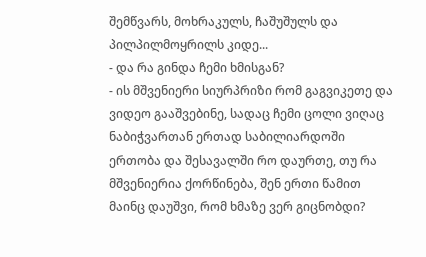შემწვარს, მოხრაკულს, ჩაშუშულს და პილპილმოყრილს კიდე...
- და რა გინდა ჩემი ხმისგან?
- ის მშვენიერი სიურპრიზი რომ გაგვიკეთე და ვიდეო გააშვებინე, სადაც ჩემი ცოლი ვიღაც ნაბიჭვართან ერთად საბილიარდოში ერთობა და შესავალში რო დაურთე, თუ რა მშვენიერია ქორწინება, შენ ერთი წამით მაინც დაუშვი, რომ ხმაზე ვერ გიცნობდი?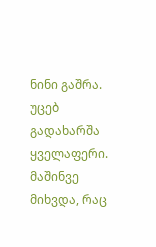ნინი გაშრა. უცებ გადახარშა ყველაფერი. მაშინვე მიხვდა, რაც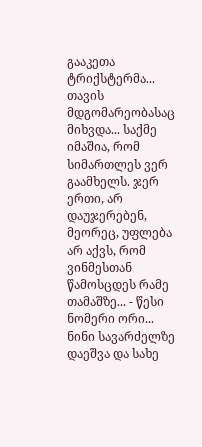გააკეთა ტრიქსტერმა... თავის მდგომარეობასაც მიხვდა... საქმე იმაშია, რომ სიმართლეს ვერ გაამხელს. ჯერ ერთი, არ დაუჯერებენ, მეორეც, უფლება არ აქვს, რომ ვინმესთან წამოსცდეს რამე თამაშზე... - წესი ნომერი ორი...
ნინი სავარძელზე დაეშვა და სახე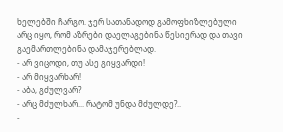ხელებში ჩარგო. ჯერ სათანადოდ გამოფხიზლებული არც იყო, რომ აზრები დაელაგებინა წესიერად და თავი გაემართლებინა დამაჯერებლად.
- არ ვიცოდი, თუ ასე გიყვარდი!
- არ მიყვარხარ!
- აბა, გძულვარ?
- არც მძულხარ... რატომ უნდა მძულდე?..
-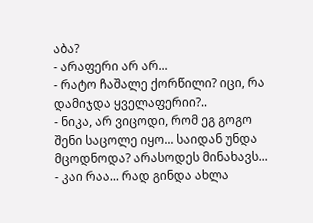აბა?
- არაფერი არ არ...
- რატო ჩაშალე ქორწილი? იცი, რა დამიჯდა ყველაფერიი?..
- ნიკა, არ ვიცოდი, რომ ეგ გოგო შენი საცოლე იყო... საიდან უნდა მცოდნოდა? არასოდეს მინახავს...
- კაი რაა... რად გინდა ახლა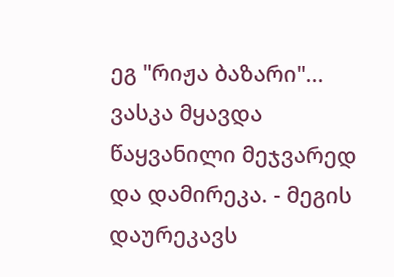ეგ "რიჟა ბაზარი"... ვასკა მყავდა წაყვანილი მეჯვარედ და დამირეკა. - მეგის დაურეკავს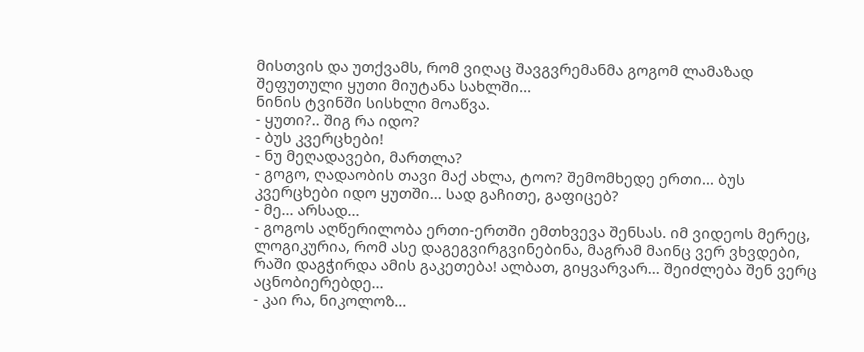მისთვის და უთქვამს, რომ ვიღაც შავგვრემანმა გოგომ ლამაზად შეფუთული ყუთი მიუტანა სახლში...
ნინის ტვინში სისხლი მოაწვა.
- ყუთი?.. შიგ რა იდო?
- ბუს კვერცხები!
- ნუ მეღადავები, მართლა?
- გოგო, ღადაობის თავი მაქ ახლა, ტოო? შემომხედე ერთი... ბუს კვერცხები იდო ყუთში... სად გაჩითე, გაფიცებ?
- მე... არსად...
- გოგოს აღწერილობა ერთი-ერთში ემთხვევა შენსას. იმ ვიდეოს მერეც, ლოგიკურია, რომ ასე დაგეგვირგვინებინა, მაგრამ მაინც ვერ ვხვდები, რაში დაგჭირდა ამის გაკეთება! ალბათ, გიყვარვარ... შეიძლება შენ ვერც აცნობიერებდე...
- კაი რა, ნიკოლოზ...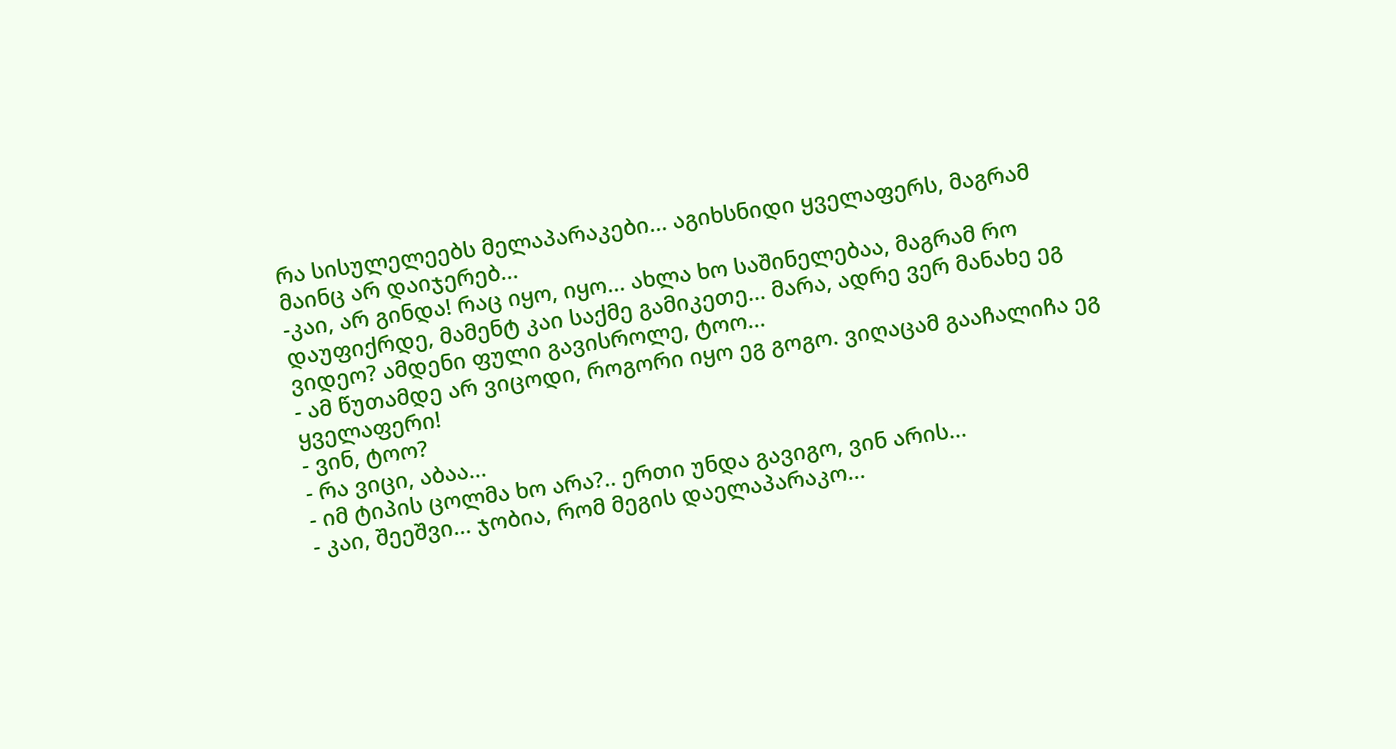რა სისულელეებს მელაპარაკები... აგიხსნიდი ყველაფერს, მაგრამ მაინც არ დაიჯერებ...
-კაი, არ გინდა! რაც იყო, იყო... ახლა ხო საშინელებაა, მაგრამ რო დაუფიქრდე, მამენტ კაი საქმე გამიკეთე... მარა, ადრე ვერ მანახე ეგ ვიდეო? ამდენი ფული გავისროლე, ტოო...
- ამ წუთამდე არ ვიცოდი, როგორი იყო ეგ გოგო. ვიღაცამ გააჩალიჩა ეგ ყველაფერი!
- ვინ, ტოო?
- რა ვიცი, აბაა...
- იმ ტიპის ცოლმა ხო არა?.. ერთი უნდა გავიგო, ვინ არის...
- კაი, შეეშვი... ჯობია, რომ მეგის დაელაპარაკო...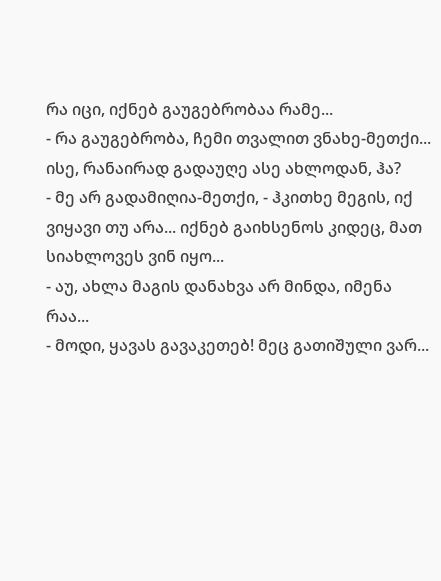რა იცი, იქნებ გაუგებრობაა რამე...
- რა გაუგებრობა, ჩემი თვალით ვნახე-მეთქი... ისე, რანაირად გადაუღე ასე ახლოდან, ჰა?
- მე არ გადამიღია-მეთქი, - ჰკითხე მეგის, იქ ვიყავი თუ არა... იქნებ გაიხსენოს კიდეც, მათ სიახლოვეს ვინ იყო...
- აუ, ახლა მაგის დანახვა არ მინდა, იმენა რაა...
- მოდი, ყავას გავაკეთებ! მეც გათიშული ვარ...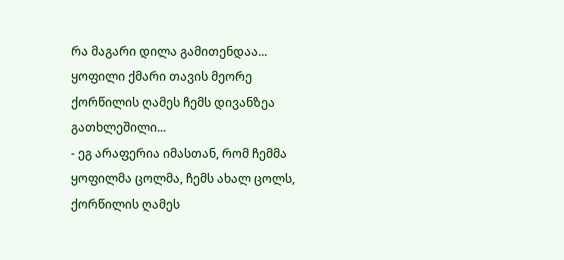რა მაგარი დილა გამითენდაა... ყოფილი ქმარი თავის მეორე ქორწილის ღამეს ჩემს დივანზეა გათხლეშილი...
- ეგ არაფერია იმასთან, რომ ჩემმა ყოფილმა ცოლმა, ჩემს ახალ ცოლს, ქორწილის ღამეს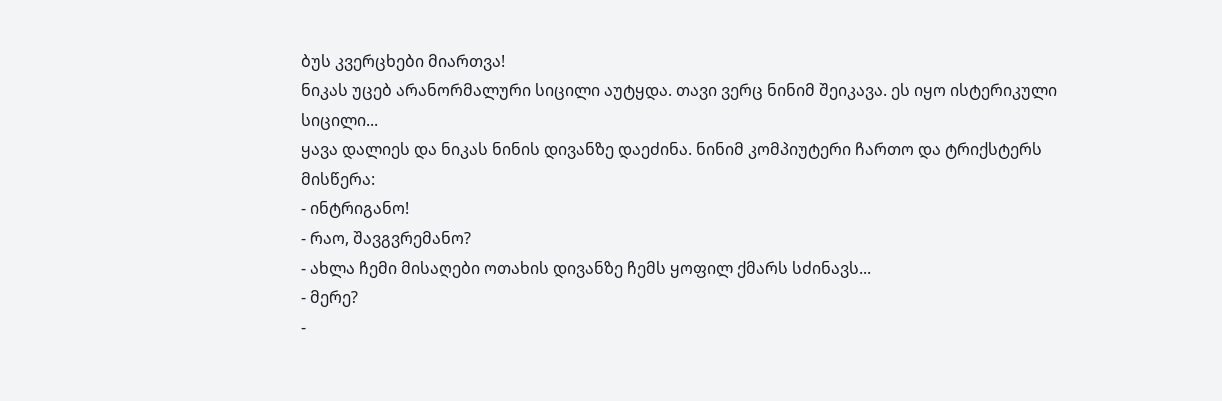ბუს კვერცხები მიართვა!
ნიკას უცებ არანორმალური სიცილი აუტყდა. თავი ვერც ნინიმ შეიკავა. ეს იყო ისტერიკული სიცილი...
ყავა დალიეს და ნიკას ნინის დივანზე დაეძინა. ნინიმ კომპიუტერი ჩართო და ტრიქსტერს მისწერა:
- ინტრიგანო!
- რაო, შავგვრემანო?
- ახლა ჩემი მისაღები ოთახის დივანზე ჩემს ყოფილ ქმარს სძინავს...
- მერე?
-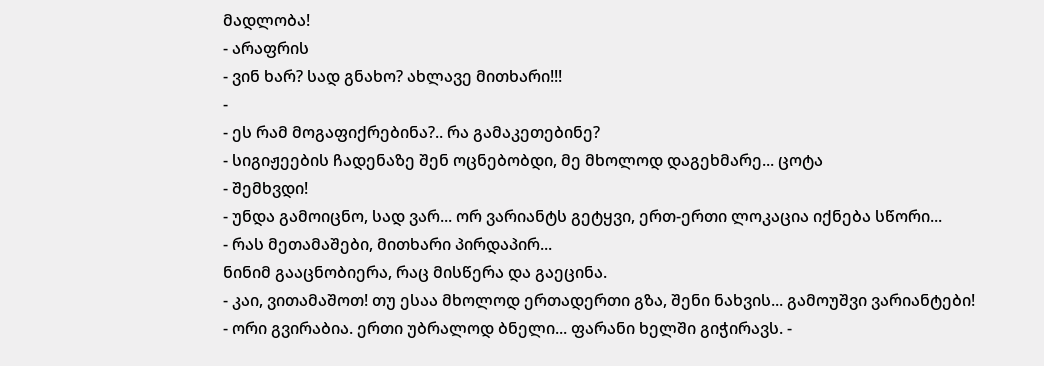მადლობა!
- არაფრის
- ვინ ხარ? სად გნახო? ახლავე მითხარი!!!
-
- ეს რამ მოგაფიქრებინა?.. რა გამაკეთებინე?
- სიგიჟეების ჩადენაზე შენ ოცნებობდი, მე მხოლოდ დაგეხმარე... ცოტა
- შემხვდი!
- უნდა გამოიცნო, სად ვარ... ორ ვარიანტს გეტყვი, ერთ-ერთი ლოკაცია იქნება სწორი...
- რას მეთამაშები, მითხარი პირდაპირ...
ნინიმ გააცნობიერა, რაც მისწერა და გაეცინა.
- კაი, ვითამაშოთ! თუ ესაა მხოლოდ ერთადერთი გზა, შენი ნახვის... გამოუშვი ვარიანტები!
- ორი გვირაბია. ერთი უბრალოდ ბნელი... ფარანი ხელში გიჭირავს. -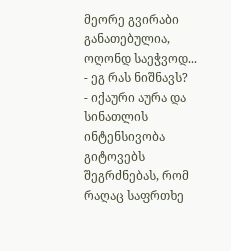მეორე გვირაბი
განათებულია, ოღონდ საეჭვოდ...
- ეგ რას ნიშნავს?
- იქაური აურა და სინათლის ინტენსივობა გიტოვებს შეგრძნებას, რომ რაღაც საფრთხე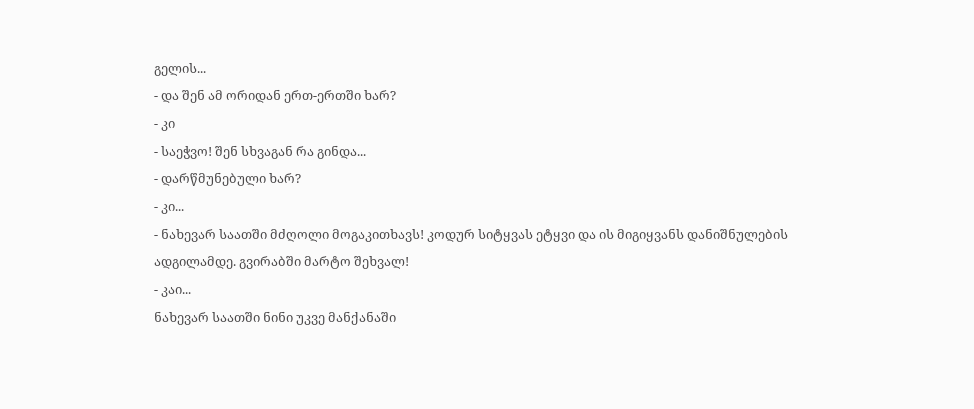გელის...
- და შენ ამ ორიდან ერთ-ერთში ხარ?
- კი
- საეჭვო! შენ სხვაგან რა გინდა...
- დარწმუნებული ხარ?
- კი...
- ნახევარ საათში მძღოლი მოგაკითხავს! კოდურ სიტყვას ეტყვი და ის მიგიყვანს დანიშნულების ადგილამდე. გვირაბში მარტო შეხვალ!
- კაი...
ნახევარ საათში ნინი უკვე მანქანაში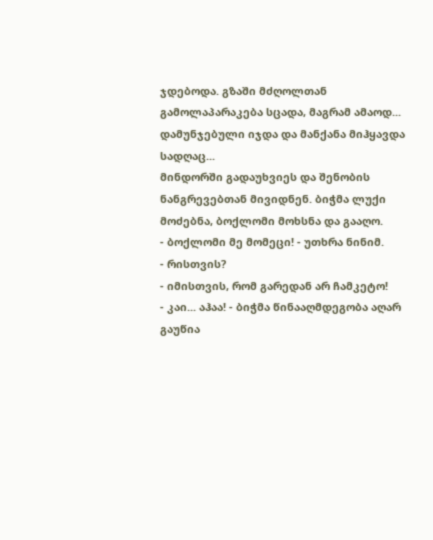ჯდებოდა. გზაში მძღოლთან გამოლაპარაკება სცადა, მაგრამ ამაოდ... დამუნჯებული იჯდა და მანქანა მიჰყავდა სადღაც...
მინდორში გადაუხვიეს და შენობის ნანგრევებთან მივიდნენ. ბიჭმა ლუქი მოძებნა, ბოქლომი მოხსნა და გააღო.
- ბოქლომი მე მომეცი! - უთხრა ნინიმ.
- რისთვის?
- იმისთვის, რომ გარედან არ ჩამკეტო!
- კაი... აჰაა! - ბიჭმა წინააღმდეგობა აღარ გაუწია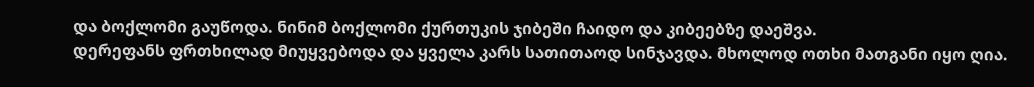და ბოქლომი გაუწოდა. ნინიმ ბოქლომი ქურთუკის ჯიბეში ჩაიდო და კიბეებზე დაეშვა.
დერეფანს ფრთხილად მიუყვებოდა და ყველა კარს სათითაოდ სინჯავდა. მხოლოდ ოთხი მათგანი იყო ღია.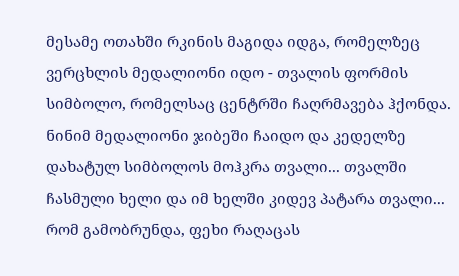მესამე ოთახში რკინის მაგიდა იდგა, რომელზეც ვერცხლის მედალიონი იდო - თვალის ფორმის სიმბოლო, რომელსაც ცენტრში ჩაღრმავება ჰქონდა.
ნინიმ მედალიონი ჯიბეში ჩაიდო და კედელზე დახატულ სიმბოლოს მოჰკრა თვალი... თვალში ჩასმული ხელი და იმ ხელში კიდევ პატარა თვალი...
რომ გამობრუნდა, ფეხი რაღაცას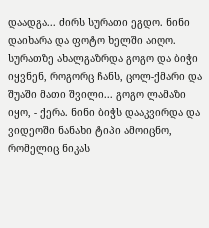დაადგა... ძირს სურათი ეგდო. ნინი დაიხარა და ფოტო ხელში აიღო. სურათზე ახალგაზრდა გოგო და ბიჭი იყვნენ, როგორც ჩანს, ცოლ-ქმარი და შუაში მათი შვილი... გოგო ლამაზი იყო, - ქერა. ნინი ბიჭს დააკვირდა და ვიდეოში ნანახი ტიპი ამოიცნო, რომელიც ნიკას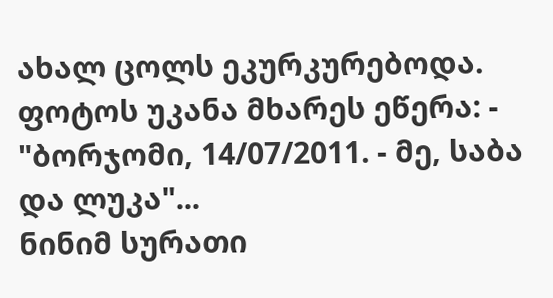ახალ ცოლს ეკურკურებოდა.
ფოტოს უკანა მხარეს ეწერა: - "ბორჯომი, 14/07/2011. - მე, საბა და ლუკა"...
ნინიმ სურათი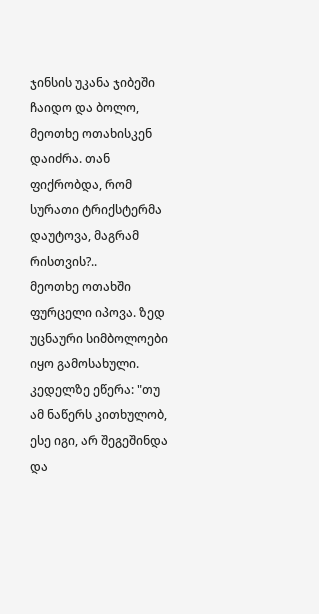ჯინსის უკანა ჯიბეში ჩაიდო და ბოლო, მეოთხე ოთახისკენ დაიძრა. თან ფიქრობდა, რომ სურათი ტრიქსტერმა დაუტოვა, მაგრამ რისთვის?..
მეოთხე ოთახში ფურცელი იპოვა. ზედ უცნაური სიმბოლოები იყო გამოსახული.
კედელზე ეწერა: "თუ ამ ნაწერს კითხულობ, ესე იგი, არ შეგეშინდა და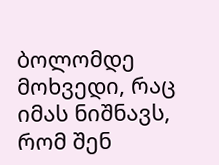ბოლომდე მოხვედი, რაც იმას ნიშნავს, რომ შენ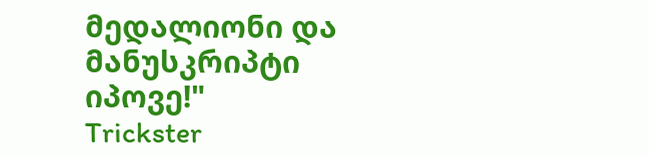მედალიონი და მანუსკრიპტი იპოვე!"
Trickster